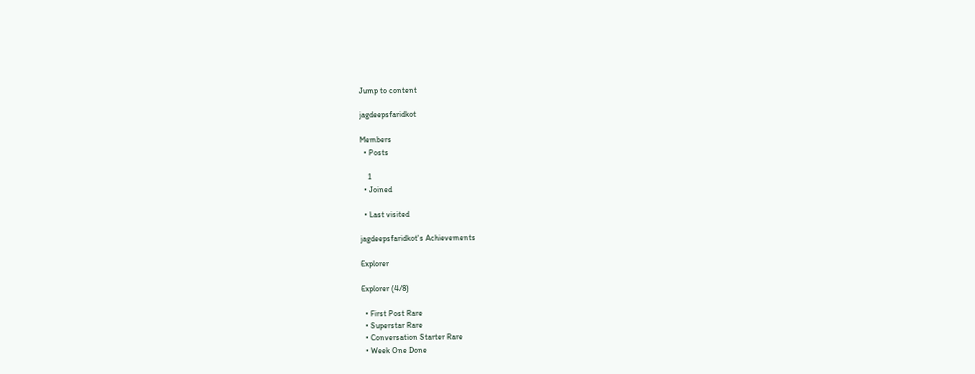Jump to content

jagdeepsfaridkot

Members
  • Posts

    1
  • Joined

  • Last visited

jagdeepsfaridkot's Achievements

Explorer

Explorer (4/8)

  • First Post Rare
  • Superstar Rare
  • Conversation Starter Rare
  • Week One Done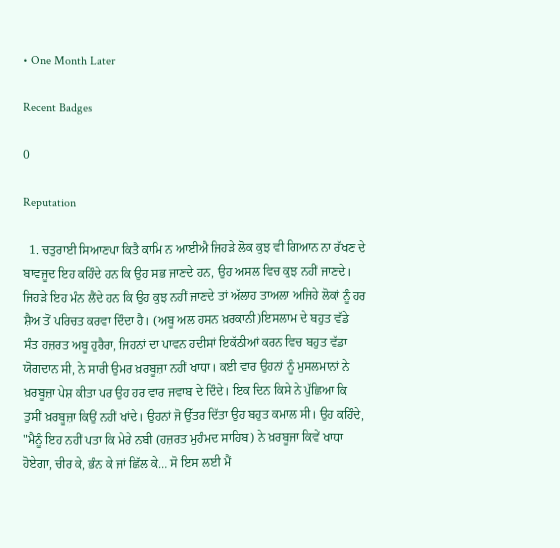• One Month Later

Recent Badges

0

Reputation

  1. ਚਤੁਰਾਈ ਸਿਆਣਪਾ ਕਿਤੈ ਕਾਮਿ ਨ ਆਈਐ ਜਿਹੜੇ ਲੋਕ ਕੁਝ ਵੀ ਗਿਆਨ ਨਾ ਰੱਖਣ ਦੇ ਬਾਵਜੂਦ ਇਹ ਕਹਿੰਦੇ ਹਨ ਕਿ ਉਹ ਸਭ ਜਾਣਦੇ ਹਨ, ਉਹ ਅਸਲ ਵਿਚ ਕੁਝ ਨਹੀਂ ਜਾਣਦੇ। ਜਿਹੜੇ ਇਹ ਮੰਨ ਲੈਂਦੇ ਹਨ ਕਿ ਉਹ ਕੁਝ ਨਹੀਂ ਜਾਣਦੇ ਤਾਂ ਅੱਲਾਹ ਤਾਅਲਾ ਅਜਿਹੇ ਲੋਕਾਂ ਨੂੰ ਹਰ ਸ਼ੈਅ ਤੋਂ ਪਰਿਚਤ ਕਰਵਾ ਦਿੰਦਾ ਹੈ। (ਅਬੂ ਅਲ ਹਸਨ ਖ਼ਰਕਾਨੀ)ਇਸਲਾਮ ਦੇ ਬਹੁਤ ਵੱਡੇ ਸੰਤ ਹਜ਼ਰਤ ਅਬੂ ਹੁਰੈਰਾ, ਜਿਹਨਾਂ ਦਾ ਪਾਵਨ ਹਦੀਸਾਂ ਇਕੱਠੀਆਂ ਕਰਨ ਵਿਚ ਬਹੁਤ ਵੱਡਾ ਯੋਗਦਾਨ ਸੀ, ਨੇ ਸਾਰੀ ਉਮਰ ਖ਼ਰਬੂਜ਼ਾ ਨਹੀਂ ਖਾਧਾ। ਕਈ ਵਾਰ ਉਹਨਾਂ ਨੂੰ ਮੁਸਲਮਾਨਾਂ ਨੇ ਖ਼ਰਬੂਜ਼ਾ ਪੇਸ਼ ਕੀਤਾ ਪਰ ਉਹ ਹਰ ਵਾਰ ਜਵਾਬ ਦੇ ਦਿੰਦੇ। ਇਕ ਦਿਨ ਕਿਸੇ ਨੇ ਪੁੱਛਿਆ ਕਿ ਤੁਸੀਂ ਖ਼ਰਬੂਜ਼ਾ ਕਿਉਂ ਨਹੀਂ ਖਾਂਦੇ। ਉਹਨਾਂ ਜੋ ਉੱਤਰ ਦਿੱਤਾ ਉਹ ਬਹੁਤ ਕਮਾਲ ਸੀ। ਉਹ ਕਹਿੰਦੇ, "ਮੈਨੂੰ ਇਹ ਨਹੀਂ ਪਤਾ ਕਿ ਮੇਰੇ ਨਬੀ (ਹਜ਼ਰਤ ਮੁਹੰਮਦ ਸਾਹਿਬ) ਨੇ ਖ਼ਰਬੂਜਾ ਕਿਵੇਂ ਖਾਧਾ ਹੋਏਗਾ, ਚੀਰ ਕੇ, ਭੰਨ ਕੇ ਜਾਂ ਛਿੱਲ ਕੇ… ਸੋ ਇਸ ਲਈ ਮੈਂ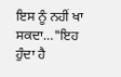ਇਸ ਨੂੰ ਨਹੀਂ ਖਾ ਸਕਦਾ…"ਇਹ ਹੁੰਦਾ ਹੈ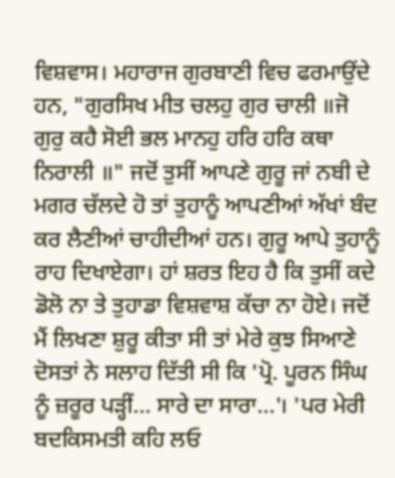ਵਿਸ਼ਵਾਸ। ਮਹਾਰਾਜ ਗੁਰਬਾਣੀ ਵਿਚ ਫਰਮਾਉਂਦੇ ਹਨ, "ਗੁਰਸਿਖ ਮੀਤ ਚਲਹੁ ਗੁਰ ਚਾਲੀ ॥ਜੋ ਗੁਰੁ ਕਹੈ ਸੋਈ ਭਲ ਮਾਨਹੁ ਹਰਿ ਹਰਿ ਕਥਾ ਨਿਰਾਲੀ ॥" ਜਦੋਂ ਤੁਸੀਂ ਆਪਣੇ ਗੁਰੂ ਜਾਂ ਨਬੀ ਦੇ ਮਗਰ ਚੱਲਦੇ ਹੋ ਤਾਂ ਤੁਹਾਨੂੰ ਆਪਣੀਆਂ ਅੱਖਾਂ ਬੰਦ ਕਰ ਲੈਣੀਆਂ ਚਾਹੀਦੀਆਂ ਹਨ। ਗੁਰੂ ਆਪੇ ਤੁਹਾਨੂੰ ਰਾਹ ਦਿਖਾਏਗਾ। ਹਾਂ ਸ਼ਰਤ ਇਹ ਹੈ ਕਿ ਤੁਸੀਂ ਕਦੇ ਡੋਲੋ ਨਾ ਤੇ ਤੁਹਾਡਾ ਵਿਸ਼ਵਾਸ਼ ਕੱਚਾ ਨਾ ਹੋਏ। ਜਦੋਂ ਮੈਂ ਲਿਖਣਾ ਸ਼ੁਰੂ ਕੀਤਾ ਸੀ ਤਾਂ ਮੇਰੇ ਕੁਝ ਸਿਆਣੇ ਦੋਸਤਾਂ ਨੇ ਸਲਾਹ ਦਿੱਤੀ ਸੀ ਕਿ 'ਪ੍ਰੋ. ਪੂਰਨ ਸਿੰਘ ਨੂੰ ਜ਼ਰੂਰ ਪੜ੍ਹੀਂ… ਸਾਰੇ ਦਾ ਸਾਰਾ…'। 'ਪਰ ਮੇਰੀ ਬਦਕਿਸਮਤੀ ਕਹਿ ਲਓ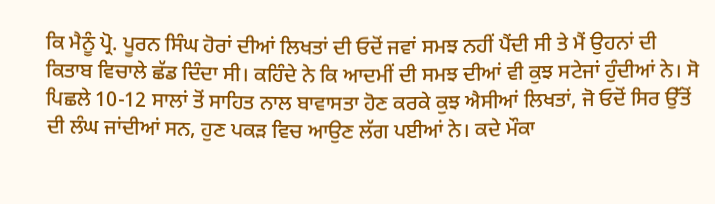ਕਿ ਮੈਨੂੰ ਪ੍ਰੋ. ਪੂਰਨ ਸਿੰਘ ਹੋਰਾਂ ਦੀਆਂ ਲਿਖਤਾਂ ਦੀ ਓਦੋਂ ਜਵਾਂ ਸਮਝ ਨਹੀਂ ਪੈਂਦੀ ਸੀ ਤੇ ਮੈਂ ਉਹਨਾਂ ਦੀ ਕਿਤਾਬ ਵਿਚਾਲੇ ਛੱਡ ਦਿੰਦਾ ਸੀ। ਕਹਿੰਦੇ ਨੇ ਕਿ ਆਦਮੀਂ ਦੀ ਸਮਝ ਦੀਆਂ ਵੀ ਕੁਝ ਸਟੇਜਾਂ ਹੁੰਦੀਆਂ ਨੇ। ਸੋ ਪਿਛਲੇ 10-12 ਸਾਲਾਂ ਤੋਂ ਸਾਹਿਤ ਨਾਲ ਬਾਵਾਸਤਾ ਹੋਣ ਕਰਕੇ ਕੁਝ ਐਸੀਆਂ ਲਿਖਤਾਂ, ਜੋ ਓਦੋਂ ਸਿਰ ਉੱਤੋਂ ਦੀ ਲੰਘ ਜਾਂਦੀਆਂ ਸਨ, ਹੁਣ ਪਕੜ ਵਿਚ ਆਉਣ ਲੱਗ ਪਈਆਂ ਨੇ। ਕਦੇ ਮੌਕਾ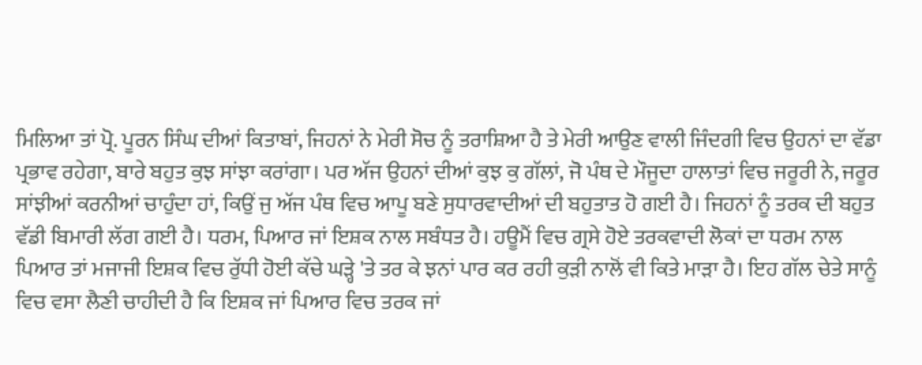ਮਿਲਿਆ ਤਾਂ ਪ੍ਰੋ. ਪੂਰਨ ਸਿੰਘ ਦੀਆਂ ਕਿਤਾਬਾਂ, ਜਿਹਨਾਂ ਨੇ ਮੇਰੀ ਸੋਚ ਨੂੰ ਤਰਾਸ਼ਿਆ ਹੈ ਤੇ ਮੇਰੀ ਆਉਣ ਵਾਲੀ ਜਿੰਦਗੀ ਵਿਚ ਉਹਨਾਂ ਦਾ ਵੱਡਾ ਪ੍ਰਭਾਵ ਰਹੇਗਾ, ਬਾਰੇ ਬਹੁਤ ਕੁਝ ਸਾਂਝਾ ਕਰਾਂਗਾ। ਪਰ ਅੱਜ ਉਹਨਾਂ ਦੀਆਂ ਕੁਝ ਕੁ ਗੱਲਾਂ, ਜੋ ਪੰਥ ਦੇ ਮੌਜੂਦਾ ਹਾਲਾਤਾਂ ਵਿਚ ਜਰੂਰੀ ਨੇ, ਜਰੂਰ ਸਾਂਝੀਆਂ ਕਰਨੀਆਂ ਚਾਹੁੰਦਾ ਹਾਂ, ਕਿਉਂ ਜੁ ਅੱਜ ਪੰਥ ਵਿਚ ਆਪੂ ਬਣੇ ਸੁਧਾਰਵਾਦੀਆਂ ਦੀ ਬਹੁਤਾਤ ਹੋ ਗਈ ਹੈ। ਜਿਹਨਾਂ ਨੂੰ ਤਰਕ ਦੀ ਬਹੁਤ ਵੱਡੀ ਬਿਮਾਰੀ ਲੱਗ ਗਈ ਹੈ। ਧਰਮ, ਪਿਆਰ ਜਾਂ ਇਸ਼ਕ ਨਾਲ ਸਬੰਧਤ ਹੈ। ਹਊਮੈਂ ਵਿਚ ਗ੍ਰਸੇ ਹੋਏ ਤਰਕਵਾਦੀ ਲੋਕਾਂ ਦਾ ਧਰਮ ਨਾਲ ਪਿਆਰ ਤਾਂ ਮਜਾਜੀ ਇਸ਼ਕ ਵਿਚ ਰੁੱਧੀ ਹੋਈ ਕੱਚੇ ਘੜ੍ਹੇ 'ਤੇ ਤਰ ਕੇ ਝਨਾਂ ਪਾਰ ਕਰ ਰਹੀ ਕੁੜੀ ਨਾਲੋਂ ਵੀ ਕਿਤੇ ਮਾੜਾ ਹੈ। ਇਹ ਗੱਲ ਚੇਤੇ ਸਾਨੂੰ ਵਿਚ ਵਸਾ ਲੈਣੀ ਚਾਹੀਦੀ ਹੈ ਕਿ ਇਸ਼ਕ ਜਾਂ ਪਿਆਰ ਵਿਚ ਤਰਕ ਜਾਂ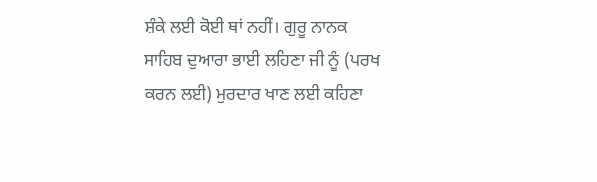ਸ਼ੰਕੇ ਲਈ ਕੋਈ ਥਾਂ ਨਹੀਂ। ਗੁਰੂ ਨਾਨਕ ਸਾਹਿਬ ਦੁਆਰਾ ਭਾਈ ਲਹਿਣਾ ਜੀ ਨੂੰ (ਪਰਖ ਕਰਨ ਲਈ) ਮੁਰਦਾਰ ਖਾਣ ਲਈ ਕਹਿਣਾ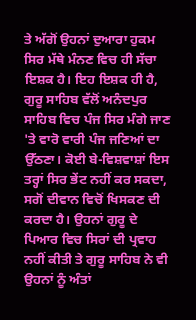ਤੇ ਅੱਗੋਂ ਉਹਨਾਂ ਦੁਆਰਾ ਹੁਕਮ ਸਿਰ ਮੱਥੇ ਮੰਨਣ ਵਿਚ ਹੀ ਸੱਚਾ ਇਸ਼ਕ ਹੈ। ਇਹ ਇਸ਼ਕ ਹੀ ਹੈ, ਗੁਰੂ ਸਾਹਿਬ ਵੱਲੋਂ ਅਨੰਦਪੁਰ ਸਾਹਿਬ ਵਿਚ ਪੰਜ ਸਿਰ ਮੰਗੇ ਜਾਣ 'ਤੇ ਵਾਰੋ ਵਾਰੀ ਪੰਜ ਜਣਿਆਂ ਦਾ ਉੱਠਣਾ। ਕੋਈ ਬੇ-ਵਿਸ਼ਵਾਸ਼ਾਂ ਇਸ ਤਰ੍ਹਾਂ ਸਿਰ ਭੇਂਟ ਨਹੀਂ ਕਰ ਸਕਦਾ, ਸਗੋਂ ਦੀਵਾਨ ਵਿਚੋਂ ਖਿਸਕਣ ਦੀ ਕਰਦਾ ਹੈ। ਉਹਨਾਂ ਗੁਰੂ ਦੇ ਪਿਆਰ ਵਿਚ ਸਿਰਾਂ ਦੀ ਪ੍ਰਵਾਹ ਨਹੀਂ ਕੀਤੀ ਤੇ ਗੁਰੂ ਸਾਹਿਬ ਨੇ ਵੀ ਉਹਨਾਂ ਨੂੰ ਅੰਤਾਂ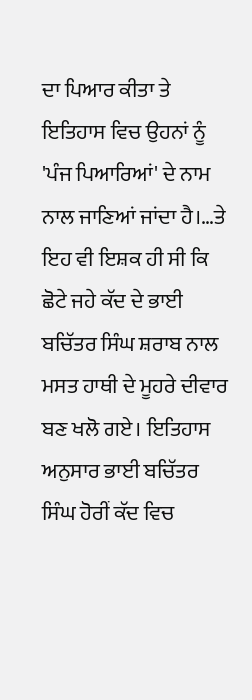ਦਾ ਪਿਆਰ ਕੀਤਾ ਤੇ ਇਤਿਹਾਸ ਵਿਚ ਉਹਨਾਂ ਨੂੰ 'ਪੰਜ ਪਿਆਰਿਆਂ' ਦੇ ਨਾਮ ਨਾਲ ਜਾਣਿਆਂ ਜਾਂਦਾ ਹੈ।…ਤੇ ਇਹ ਵੀ ਇਸ਼ਕ ਹੀ ਸੀ ਕਿ ਛੋਟੇ ਜਹੇ ਕੱਦ ਦੇ ਭਾਈ ਬਚਿੱਤਰ ਸਿੰਘ ਸ਼ਰਾਬ ਨਾਲ ਮਸਤ ਹਾਥੀ ਦੇ ਮੂਹਰੇ ਦੀਵਾਰ ਬਣ ਖਲੋ ਗਏ। ਇਤਿਹਾਸ ਅਨੁਸਾਰ ਭਾਈ ਬਚਿੱਤਰ ਸਿੰਘ ਹੋਰੀਂ ਕੱਦ ਵਿਚ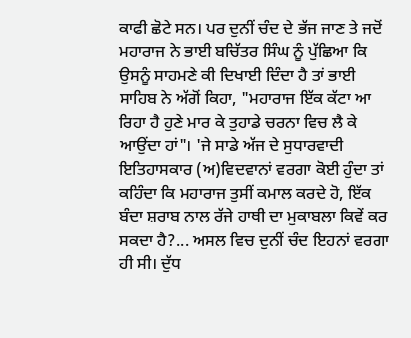ਕਾਫੀ ਛੋਟੇ ਸਨ। ਪਰ ਦੁਨੀਂ ਚੰਦ ਦੇ ਭੱਜ ਜਾਣ ਤੇ ਜਦੋਂ ਮਹਾਰਾਜ ਨੇ ਭਾਈ ਬਚਿੱਤਰ ਸਿੰਘ ਨੂੰ ਪੁੱਛਿਆ ਕਿ ਉਸਨੂੰ ਸਾਹਮਣੇ ਕੀ ਦਿਖਾਈ ਦਿੰਦਾ ਹੈ ਤਾਂ ਭਾਈ ਸਾਹਿਬ ਨੇ ਅੱਗੋਂ ਕਿਹਾ, "ਮਹਾਰਾਜ ਇੱਕ ਕੱਟਾ ਆ ਰਿਹਾ ਹੈ ਹੁਣੇ ਮਾਰ ਕੇ ਤੁਹਾਡੇ ਚਰਨਾ ਵਿਚ ਲੈ ਕੇ ਆਉਂਦਾ ਹਾਂ"। 'ਜੇ ਸਾਡੇ ਅੱਜ ਦੇ ਸੁਧਾਰਵਾਦੀ ਇਤਿਹਾਸਕਾਰ (ਅ)ਵਿਦਵਾਨਾਂ ਵਰਗਾ ਕੋਈ ਹੁੰਦਾ ਤਾਂ ਕਹਿੰਦਾ ਕਿ ਮਹਾਰਾਜ ਤੁਸੀਂ ਕਮਾਲ ਕਰਦੇ ਹੋ, ਇੱਕ ਬੰਦਾ ਸ਼ਰਾਬ ਨਾਲ ਰੱਜੇ ਹਾਥੀ ਦਾ ਮੁਕਾਬਲਾ ਕਿਵੇਂ ਕਰ ਸਕਦਾ ਹੈ?... ਅਸਲ ਵਿਚ ਦੁਨੀਂ ਚੰਦ ਇਹਨਾਂ ਵਰਗਾ ਹੀ ਸੀ। ਦੁੱਧ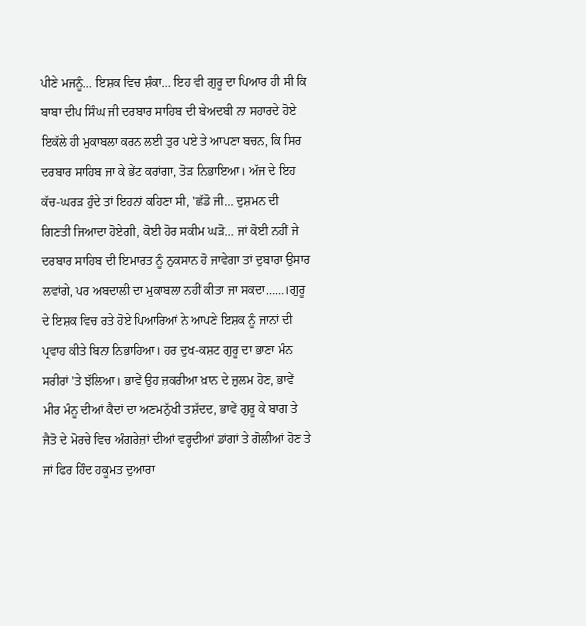ਪੀਣੇ ਮਜਨੂੰ… ਇਸ਼ਕ ਵਿਚ ਸ਼ੰਕਾ… ਇਹ ਵੀ ਗੁਰੂ ਦਾ ਪਿਆਰ ਹੀ ਸੀ ਕਿ ਬਾਬਾ ਦੀਪ ਸਿੰਘ ਜੀ ਦਰਬਾਰ ਸਾਹਿਬ ਦੀ ਬੇਅਦਬੀ ਨਾ ਸਹਾਰਦੇ ਹੋਏ ਇਕੱਲੇ ਹੀ ਮੁਕਾਬਲਾ ਕਰਨ ਲਈ ਤੁਰ ਪਏ ਤੇ ਆਪਣਾ ਬਚਨ, ਕਿ ਸਿਰ ਦਰਬਾਰ ਸਾਹਿਬ ਜਾ ਕੇ ਭੇਂਟ ਕਰਾਂਗਾ, ਤੋੜ ਨਿਭਾਇਆ। ਅੱਜ ਦੇ ਇਹ ਕੱਚ-ਘਰੜ ਹੁੰਦੇ ਤਾਂ ਇਹਨਾਂ ਕਹਿਣਾ ਸੀ, 'ਛੱਡੋ ਜੀ… ਦੁਸ਼ਮਨ ਦੀ ਗਿਣਤੀ ਜਿਆਦਾ ਹੋਏਗੀ, ਕੋਈ ਹੋਰ ਸਕੀਮ ਘੜੋ… ਜਾਂ ਕੋਈ ਨਹੀਂ ਜੇ ਦਰਬਾਰ ਸਾਹਿਬ ਦੀ ਇਮਾਰਤ ਨੂੰ ਨੁਕਸਾਨ ਹੋ ਜਾਵੇਗਾ ਤਾਂ ਦੁਬਾਰਾ ਉਸਾਰ ਲਵਾਂਗੇ, ਪਰ ਅਬਦਾਲੀ ਦਾ ਮੁਕਾਬਲਾ ਨਹੀਂ ਕੀਤਾ ਜਾ ਸਕਦਾ……।ਗੁਰੂ ਦੇ ਇਸ਼ਕ ਵਿਚ ਰਤੇ ਹੋਏ ਪਿਆਰਿਆਂ ਨੇ ਆਪਣੇ ਇਸ਼ਕ ਨੂੰ ਜਾਨਾਂ ਦੀ ਪ੍ਰਵਾਹ ਕੀਤੇ ਬਿਨਾ ਨਿਭਾਹਿਆ। ਹਰ ਦੁਖ-ਕਸ਼ਟ ਗੁਰੂ ਦਾ ਭਾਣਾ ਮੰਨ ਸਰੀਰਾਂ 'ਤੇ ਝੱਲਿਆ। ਭਾਵੇਂ ਉਹ ਜ਼ਕਰੀਆ ਖ਼ਾਨ ਦੇ ਜ਼ੁਲਮ ਹੋਣ, ਭਾਵੇਂ ਮੀਰ ਮੰਨੂ ਦੀਆਂ ਕੈਦਾਂ ਦਾ ਅਣਮਨੁੱਖੀ ਤਸ਼ੱਦਦ, ਭਾਵੇਂ ਗੁਰੂ ਕੇ ਬਾਗ ਤੇ ਜੈਤੋ ਦੇ ਮੋਰਚੇ ਵਿਚ ਅੰਗਰੇਜ਼ਾਂ ਦੀਆਂ ਵਰ੍ਹਦੀਆਂ ਡਾਂਗਾਂ ਤੇ ਗੋਲੀਆਂ ਹੋਣ ਤੇ ਜਾਂ ਫਿਰ ਹਿੰਦ ਹਕੂਮਤ ਦੁਆਰਾ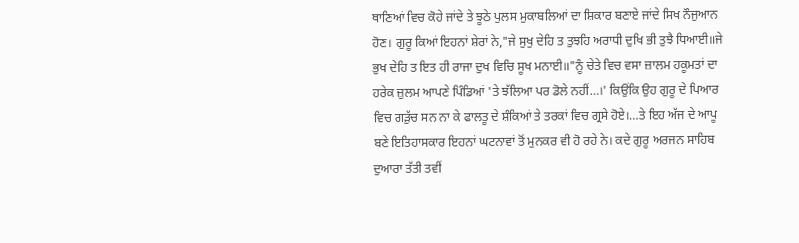ਥਾਣਿਆਂ ਵਿਚ ਕੋਹੇ ਜਾਂਦੇ ਤੇ ਝੂਠੇ ਪੁਲਸ ਮੁਕਾਬਲਿਆਂ ਦਾ ਸ਼ਿਕਾਰ ਬਣਾਏ ਜਾਂਦੇ ਸਿਖ ਨੌਜੁਆਨ ਹੋਣ। ਗੁਰੂ ਕਿਆਂ ਇਹਨਾਂ ਸ਼ੇਰਾਂ ਨੇ,"ਜੇ ਸੁਖੁ ਦੇਹਿ ਤ ਤੁਝਹਿ ਅਰਾਧੀ ਦੁਖਿ ਭੀ ਤੁਝੈ ਧਿਆਈ॥ਜੇ ਭੁਖ ਦੇਹਿ ਤ ਇਤ ਹੀ ਰਾਜਾ ਦੁਖ ਵਿਚਿ ਸੂਖ ਮਨਾਈ॥"ਨੂੰ ਚੇਤੇ ਵਿਚ ਵਸਾ ਜ਼ਾਲਮ ਹਕੂਮਤਾਂ ਦਾ ਹਰੇਕ ਜ਼ੁਲਮ ਆਪਣੇ ਪਿੰਡਿਆਂ 'ਤੇ ਝੱਲਿਆ ਪਰ ਡੋਲੇ ਨਹੀਂ…।' ਕਿਉਂਕਿ ਉਹ ਗੁਰੂ ਦੇ ਪਿਆਰ ਵਿਚ ਗੜੁੱਚ ਸਨ ਨਾ ਕੇ ਫਾਲਤੂ ਦੇ ਸ਼ੰਕਿਆਂ ਤੇ ਤਰਕਾਂ ਵਿਚ ਗ੍ਰਸੇ ਹੋਏ।…ਤੇ ਇਹ ਅੱਜ ਦੇ ਆਪੂ ਬਣੇ ਇਤਿਹਾਸਕਾਰ ਇਹਨਾਂ ਘਟਨਾਵਾਂ ਤੋਂ ਮੁਨਕਰ ਵੀ ਹੋ ਰਹੇ ਨੇ। ਕਦੇ ਗੁਰੂ ਅਰਜਨ ਸਾਹਿਬ ਦੁਆਰਾ ਤੱਤੀ ਤਵੀਂ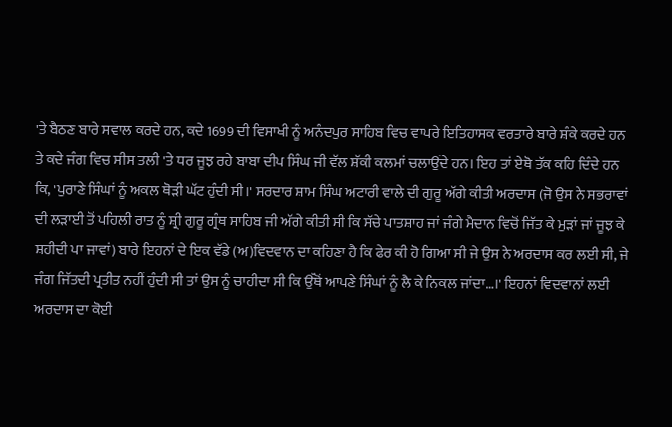'ਤੇ ਬੈਠਣ ਬਾਰੇ ਸਵਾਲ ਕਰਦੇ ਹਨ, ਕਦੇ 1699 ਦੀ ਵਿਸਾਖੀ ਨੂੰ ਅਨੰਦਪੁਰ ਸਾਹਿਬ ਵਿਚ ਵਾਪਰੇ ਇਤਿਹਾਸਕ ਵਰਤਾਰੇ ਬਾਰੇ ਸ਼ੰਕੇ ਕਰਦੇ ਹਨ ਤੇ ਕਦੇ ਜੰਗ ਵਿਚ ਸੀਸ ਤਲੀ 'ਤੇ ਧਰ ਜੂਝ ਰਹੇ ਬਾਬਾ ਦੀਪ ਸਿੰਘ ਜੀ ਵੱਲ ਸ਼ੱਕੀ ਕਲਮਾਂ ਚਲਾਉਂਦੇ ਹਨ। ਇਹ ਤਾਂ ਏਥੋ ਤੱਕ ਕਹਿ ਦਿੰਦੇ ਹਨ ਕਿ, 'ਪੁਰਾਣੇ ਸਿੰਘਾਂ ਨੂੰ ਅਕਲ ਥੋੜੀ ਘੱਟ ਹੁੰਦੀ ਸੀ।' ਸਰਦਾਰ ਸ਼ਾਮ ਸਿੰਘ ਅਟਾਰੀ ਵਾਲੇ ਦੀ ਗੁਰੂ ਅੱਗੇ ਕੀਤੀ ਅਰਦਾਸ (ਜੋ ਉਸ ਨੇ ਸਭਰਾਵਾਂ ਦੀ ਲੜਾਈ ਤੋਂ ਪਹਿਲੀ ਰਾਤ ਨੂੰ ਸ਼੍ਰੀ ਗੁਰੂ ਗ੍ਰੰਥ ਸਾਹਿਬ ਜੀ ਅੱਗੇ ਕੀਤੀ ਸੀ ਕਿ ਸੱਚੇ ਪਾਤਸ਼ਾਹ ਜਾਂ ਜੰਗੇ ਮੈਦਾਨ ਵਿਚੋਂ ਜਿੱਤ ਕੇ ਮੁੜਾਂ ਜਾਂ ਜੂਝ ਕੇ ਸ਼ਹੀਦੀ ਪਾ ਜਾਵਾਂ) ਬਾਰੇ ਇਹਨਾਂ ਦੇ ਇਕ ਵੱਡੇ (ਅ)ਵਿਦਵਾਨ ਦਾ ਕਹਿਣਾ ਹੈ ਕਿ ਫੇਰ ਕੀ ਹੋ ਗਿਆ ਸੀ ਜੇ ਉਸ ਨੇ ਅਰਦਾਸ ਕਰ ਲਈ ਸੀ, ਜੇ ਜੰਗ ਜਿੱਤਦੀ ਪ੍ਰਤੀਤ ਨਹੀਂ ਹੁੰਦੀ ਸੀ ਤਾਂ ਉਸ ਨੂੰ ਚਾਹੀਦਾ ਸੀ ਕਿ ਉੱਥੋਂ ਆਪਣੇ ਸਿੰਘਾਂ ਨੂੰ ਲੈ ਕੇ ਨਿਕਲ ਜਾਂਦਾ…।' ਇਹਨਾਂ ਵਿਦਵਾਨਾਂ ਲਈ ਅਰਦਾਸ ਦਾ ਕੋਈ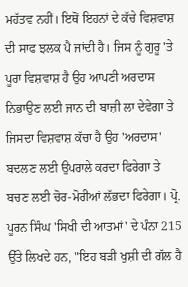ਮਹੱਤਵ ਨਹੀਂ। ਇਥੋਂ ਇਹਨਾਂ ਦੇ ਕੱਚੇ ਵਿਸ਼ਵਾਸ਼ ਦੀ ਸਾਫ ਝਲਕ ਪੈ ਜਾਂਦੀ ਹੈ। ਜਿਸ ਨੂੰ ਗੁਰੂ 'ਤੇ ਪੂਰਾ ਵਿਸ਼ਵਾਸ਼ ਹੈ ਉਹ ਆਪਣੀ ਅਰਦਾਸ ਨਿਭਾਉਣ ਲਈ ਜਾਨ ਦੀ ਬਾਜ਼ੀ ਲਾ ਦੇਵੇਗਾ ਤੇ ਜਿਸਦਾ ਵਿਸ਼ਵਾਸ਼ ਕੱਚਾ ਹੈ ਉਹ 'ਅਰਦਾਸ' ਬਦਲਣ ਲਈ ਉਪਰਾਲੇ ਕਰਦਾ ਫਿਰੇਗਾ ਤੇ ਬਚਣ ਲਈ ਚੋਰ-ਮੋਰੀਆਂ ਲੱਭਦਾ ਫਿਰੇਗਾ। ਪ੍ਰੋ. ਪੂਰਨ ਸਿੰਘ 'ਸਿਖੀ ਦੀ ਆਤਮਾਂ' ਦੇ ਪੰਨਾ 215 ਉੱਤੇ ਲਿਖਦੇ ਹਨ, "ਇਹ ਬੜੀ ਖੁਸ਼ੀ ਦੀ ਗੱਲ ਹੈ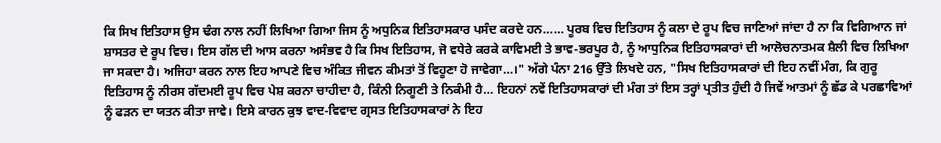ਕਿ ਸਿਖ ਇਤਿਹਾਸ ਉਸ ਢੰਗ ਨਾਲ ਨਹੀਂ ਲਿਖਿਆ ਗਿਆ ਜਿਸ ਨੂੰ ਅਧੁਨਿਕ ਇਤਿਹਾਸਕਾਰ ਪਸੰਦ ਕਰਦੇ ਹਨ…… ਪੂਰਬ ਵਿਚ ਇਤਿਹਾਸ ਨੂੰ ਕਲਾ ਦੇ ਰੂਪ ਵਿਚ ਜਾਣਿਆਂ ਜਾਂਦਾ ਹੈ ਨਾ ਕਿ ਵਿਗਿਆਨ ਜਾਂ ਸ਼ਾਸਤਰ ਦੇ ਰੂਪ ਵਿਚ। ਇਸ ਗੱਲ ਦੀ ਆਸ ਕਰਨਾ ਅਸੰਭਵ ਹੈ ਕਿ ਸਿਖ ਇਤਿਹਾਸ, ਜੋ ਵਧੇਰੇ ਕਰਕੇ ਕਾਵਿਮਈ ਤੇ ਭਾਵ-ਭਰਪੂਰ ਹੈ, ਨੂੰ ਆਧੁਨਿਕ ਇਤਿਹਾਸਕਾਰਾਂ ਦੀ ਆਲੋਚਨਾਤਮਕ ਸ਼ੈਲੀ ਵਿਚ ਲਿਖਿਆ ਜਾ ਸਕਦਾ ਹੈ। ਅਜਿਹਾ ਕਰਨ ਨਾਲ ਇਹ ਆਪਣੇ ਵਿਚ ਅੰਕਿਤ ਜੀਵਨ ਕੀਮਤਾਂ ਤੋਂ ਵਿਹੂਣਾ ਹੋ ਜਾਵੇਗਾ…।" ਅੱਗੇ ਪੰਨਾ 216 ਉੱਤੇ ਲਿਖਦੇ ਹਨ, "ਸਿਖ ਇਤਿਹਾਸਕਾਰਾਂ ਦੀ ਇਹ ਨਵੀਂ ਮੰਗ, ਕਿ ਗੁਰੂ ਇਤਿਹਾਸ ਨੂੰ ਨੀਰਸ ਗੱਦਮਈ ਰੂਪ ਵਿਚ ਪੇਸ਼ ਕਰਨਾ ਚਾਹੀਦਾ ਹੈ, ਕਿੰਨੀ ਨਿਗੂਣੀ ਤੇ ਨਿਕੰਮੀ ਹੈ… ਇਹਨਾਂ ਨਵੇਂ ਇਤਿਹਾਸਕਾਰਾਂ ਦੀ ਮੰਗ ਤਾਂ ਇਸ ਤਰ੍ਹਾਂ ਪ੍ਰਤੀਤ ਹੁੰਦੀ ਹੈ ਜਿਵੇਂ ਆਤਮਾਂ ਨੂੰ ਛੱਡ ਕੇ ਪਰਛਾਵਿਆਂ ਨੂੰ ਫੜਨ ਦਾ ਯਤਨ ਕੀਤਾ ਜਾਵੇ। ਇਸੇ ਕਾਰਨ ਕੁਝ ਵਾਦ-ਵਿਵਾਦ ਗ੍ਰਸਤ ਇਤਿਹਾਸਕਾਰਾਂ ਨੇ ਇਹ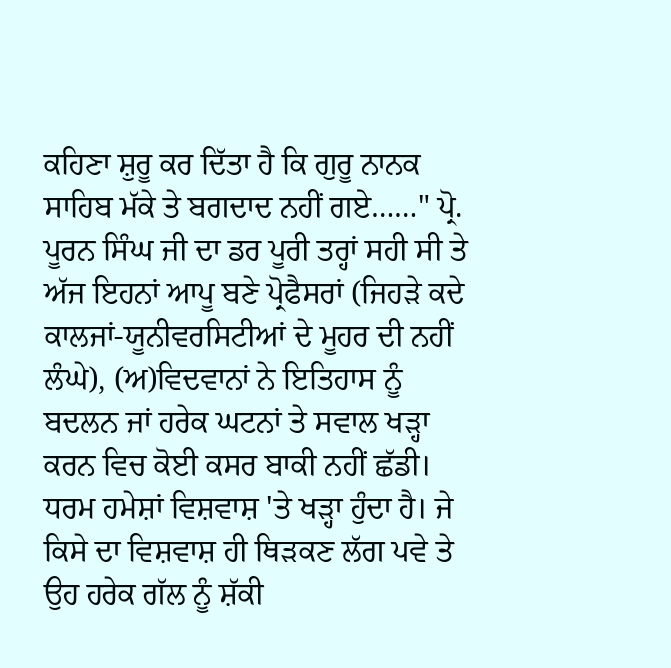ਕਹਿਣਾ ਸ਼ੁਰੂ ਕਰ ਦਿੱਤਾ ਹੈ ਕਿ ਗੁਰੂ ਨਾਨਕ ਸਾਹਿਬ ਮੱਕੇ ਤੇ ਬਗਦਾਦ ਨਹੀਂ ਗਏ……" ਪ੍ਰੋ. ਪੂਰਨ ਸਿੰਘ ਜੀ ਦਾ ਡਰ ਪੂਰੀ ਤਰ੍ਹਾਂ ਸਹੀ ਸੀ ਤੇ ਅੱਜ ਇਹਨਾਂ ਆਪੂ ਬਣੇ ਪ੍ਰੋਫੈਸਰਾਂ (ਜਿਹੜੇ ਕਦੇ ਕਾਲਜਾਂ-ਯੂਨੀਵਰਸਿਟੀਆਂ ਦੇ ਮੂਹਰ ਦੀ ਨਹੀਂ ਲੰਘੇ), (ਅ)ਵਿਦਵਾਨਾਂ ਨੇ ਇਤਿਹਾਸ ਨੂੰ ਬਦਲਨ ਜਾਂ ਹਰੇਕ ਘਟਨਾਂ ਤੇ ਸਵਾਲ ਖੜ੍ਹਾ ਕਰਨ ਵਿਚ ਕੋਈ ਕਸਰ ਬਾਕੀ ਨਹੀਂ ਛੱਡੀ। ਧਰਮ ਹਮੇਸ਼ਾਂ ਵਿਸ਼ਵਾਸ਼ 'ਤੇ ਖੜ੍ਹਾ ਹੁੰਦਾ ਹੈ। ਜੇ ਕਿਸੇ ਦਾ ਵਿਸ਼ਵਾਸ਼ ਹੀ ਥਿੜਕਣ ਲੱਗ ਪਵੇ ਤੇ ਉਹ ਹਰੇਕ ਗੱਲ ਨੂੰ ਸ਼ੱਕੀ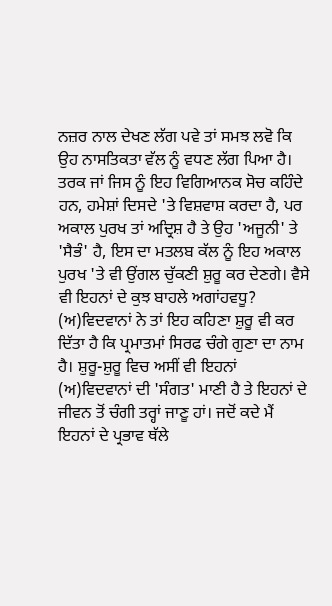ਨਜ਼ਰ ਨਾਲ ਦੇਖਣ ਲੱਗ ਪਵੇ ਤਾਂ ਸਮਝ ਲਵੋ ਕਿ ਉਹ ਨਾਸਤਿਕਤਾ ਵੱਲ ਨੂੰ ਵਧਣ ਲੱਗ ਪਿਆ ਹੈ। ਤਰਕ ਜਾਂ ਜਿਸ ਨੂੰ ਇਹ ਵਿਗਿਆਨਕ ਸੋਚ ਕਹਿੰਦੇ ਹਨ, ਹਮੇਸ਼ਾਂ ਦਿਸਦੇ 'ਤੇ ਵਿਸ਼ਵਾਸ਼ ਕਰਦਾ ਹੈ, ਪਰ ਅਕਾਲ ਪੁਰਖ ਤਾਂ ਅਦ੍ਰਿਸ਼ ਹੈ ਤੇ ਉਹ 'ਅਜੂਨੀ' ਤੇ 'ਸੈਭੰ' ਹੈ, ਇਸ ਦਾ ਮਤਲਬ ਕੱਲ ਨੂੰ ਇਹ ਅਕਾਲ ਪੁਰਖ 'ਤੇ ਵੀ ਉਂਗਲ ਚੁੱਕਣੀ ਸ਼ੁਰੂ ਕਰ ਦੇਣਗੇ। ਵੈਸੇ ਵੀ ਇਹਨਾਂ ਦੇ ਕੁਝ ਬਾਹਲੇ ਅਗਾਂਹਵਧੂ? (ਅ)ਵਿਦਵਾਨਾਂ ਨੇ ਤਾਂ ਇਹ ਕਹਿਣਾ ਸ਼ੁਰੂ ਵੀ ਕਰ ਦਿੱਤਾ ਹੈ ਕਿ ਪ੍ਰਮਾਤਮਾਂ ਸਿਰਫ ਚੰਗੇ ਗੁਣਾ ਦਾ ਨਾਮ ਹੈ। ਸ਼ੁਰੂ-ਸ਼ੁਰੂ ਵਿਚ ਅਸੀਂ ਵੀ ਇਹਨਾਂ (ਅ)ਵਿਦਵਾਨਾਂ ਦੀ 'ਸੰਗਤ' ਮਾਣੀ ਹੈ ਤੇ ਇਹਨਾਂ ਦੇ ਜੀਵਨ ਤੋਂ ਚੰਗੀ ਤਰ੍ਹਾਂ ਜਾਣੂ ਹਾਂ। ਜਦੋਂ ਕਦੇ ਮੈਂ ਇਹਨਾਂ ਦੇ ਪ੍ਰਭਾਵ ਥੱਲੇ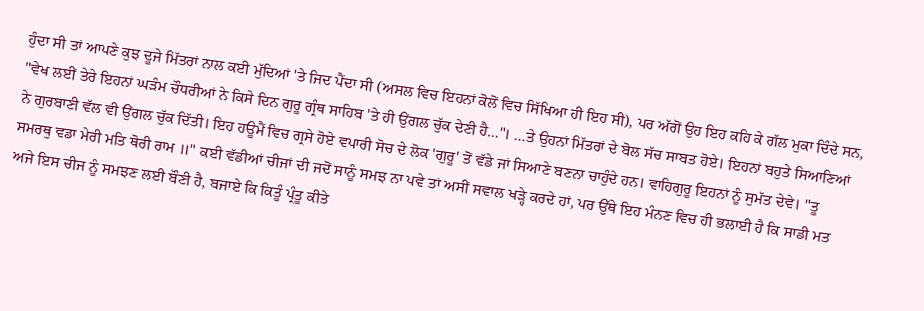ਹੁੰਦਾ ਸੀ ਤਾਂ ਆਪਣੇ ਕੁਝ ਦੂਜੇ ਮਿੱਤਰਾਂ ਨਾਲ ਕਈ ਮੁੱਦਿਆਂ 'ਤੇ ਜਿਦ ਪੈਂਦਾ ਸੀ (ਅਸਲ ਵਿਚ ਇਹਨਾਂ ਕੋਲੋਂ ਵਿਚ ਸਿੱਖਿਆ ਹੀ ਇਹ ਸੀ), ਪਰ ਅੱਗੋਂ ਉਹ ਇਹ ਕਹਿ ਕੇ ਗੱਲ ਮੁਕਾ ਦਿੰਦੇ ਸਨ, "ਵੇਖ ਲਈਂ ਤੇਰੇ ਇਹਨਾਂ ਘੜੰਮ ਚੌਧਰੀਆਂ ਨੇ ਕਿਸੇ ਦਿਨ ਗੁਰੂ ਗ੍ਰੰਥ ਸਾਹਿਬ 'ਤੇ ਹੀ ਉਂਗਲ ਚੁੱਕ ਦੇਣੀ ਹੈ…"। …ਤੇ ਉਹਨਾਂ ਮਿੱਤਰਾਂ ਦੇ ਬੋਲ ਸੱਚ ਸਾਬਤ ਹੋਏ। ਇਹਨਾਂ ਬਹੁਤੇ ਸਿਆਣਿਆਂ ਨੇ ਗੁਰਬਾਣੀ ਵੱਲ ਵੀ ਉਂਗਲ ਚੁੱਕ ਦਿੱਤੀ। ਇਹ ਹਊਮੈਂ ਵਿਚ ਗ੍ਰਸੇ ਹੋਏ ਵਪਾਰੀ ਸੋਚ ਦੇ ਲੋਕ 'ਗੁਰੂ' ਤੋਂ ਵੱਡੇ ਜਾਂ ਸਿਆਣੇ ਬਣਨਾ ਚਾਹੁੰਦੇ ਹਨ। ਵਾਹਿਗੁਰੂ ਇਹਨਾਂ ਨੂੰ ਸੁਮੱਤ ਦੇਵੇ। "ਤੂ ਸਮਰਥੁ ਵਡਾ ਮੇਰੀ ਮਤਿ ਥੋਰੀ ਰਾਮ ॥" ਕਈ ਵੱਡੀਆਂ ਚੀਜਾਂ ਦੀ ਜਦੋਂ ਸਾਨੂੰ ਸਮਝ ਨਾ ਪਵੇ ਤਾਂ ਅਸੀਂ ਸਵਾਲ ਖੜ੍ਹੇ ਕਰਦੇ ਹਾਂ, ਪਰ ਉੱਥੇ ਇਹ ਮੰਨਣ ਵਿਚ ਹੀ ਭਲਾਈ ਹੈ ਕਿ ਸਾਡੀ ਮਤ ਅਜੇ ਇਸ ਚੀਜ ਨੂੰ ਸਮਝਣ ਲਈ ਬੌਣੀ ਹੈ, ਬਜਾਏ ਕਿ ਕਿਤੂੰ ਪ੍ਰੰਤੂ ਕੀਤੇ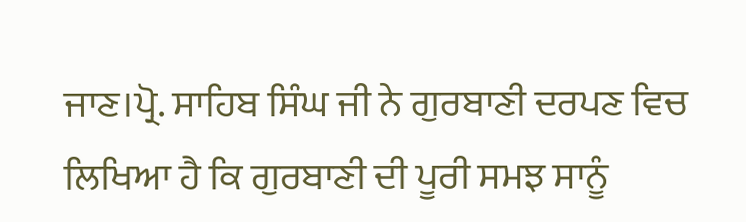ਜਾਣ।ਪ੍ਰੋ. ਸਾਹਿਬ ਸਿੰਘ ਜੀ ਨੇ ਗੁਰਬਾਣੀ ਦਰਪਣ ਵਿਚ ਲਿਖਿਆ ਹੈ ਕਿ ਗੁਰਬਾਣੀ ਦੀ ਪੂਰੀ ਸਮਝ ਸਾਨੂੰ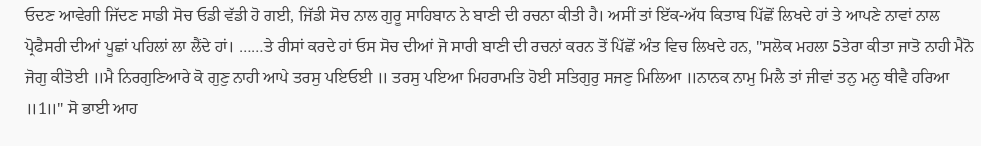ਓਦਣ ਆਵੇਗੀ ਜਿੱਦਣ ਸਾਡੀ ਸੋਚ ਓਡੀ ਵੱਡੀ ਹੋ ਗਈ, ਜਿੱਡੀ ਸੋਚ ਨਾਲ ਗੁਰੂ ਸਾਹਿਬਾਨ ਨੇ ਬਾਣੀ ਦੀ ਰਚਨਾ ਕੀਤੀ ਹੈ। ਅਸੀਂ ਤਾਂ ਇੱਕ-ਅੱਧ ਕਿਤਾਬ ਪਿੱਛੋਂ ਲਿਖਦੇ ਹਾਂ ਤੇ ਆਪਣੇ ਨਾਵਾਂ ਨਾਲ ਪ੍ਰੋਫੈਸਰੀ ਦੀਆਂ ਪੂਛਾਂ ਪਹਿਲਾਂ ਲਾ ਲੈਂਦੇ ਹਾਂ। ……ਤੇ ਰੀਸਾਂ ਕਰਦੇ ਹਾਂ ਓਸ ਸੋਚ ਦੀਆਂ ਜੋ ਸਾਰੀ ਬਾਣੀ ਦੀ ਰਚਨਾਂ ਕਰਨ ਤੋਂ ਪਿੱਛੋਂ ਅੰਤ ਵਿਚ ਲਿਖਦੇ ਹਨ, "ਸਲੋਕ ਮਹਲਾ 5ਤੇਰਾ ਕੀਤਾ ਜਾਤੋ ਨਾਹੀ ਮੈਨੋ ਜੋਗੁ ਕੀਤੋਈ ॥ਮੈ ਨਿਰਗੁਣਿਆਰੇ ਕੋ ਗੁਣੁ ਨਾਹੀ ਆਪੇ ਤਰਸੁ ਪਇਓਈ ॥ ਤਰਸੁ ਪਇਆ ਮਿਹਰਾਮਤਿ ਹੋਈ ਸਤਿਗੁਰੁ ਸਜਣੁ ਮਿਲਿਆ ॥ਨਾਨਕ ਨਾਮੁ ਮਿਲੈ ਤਾਂ ਜੀਵਾਂ ਤਨੁ ਮਨੁ ਥੀਵੈ ਹਰਿਆ ॥1॥" ਸੋ ਭਾਈ ਆਹ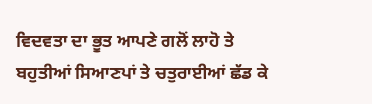ਵਿਦਵਤਾ ਦਾ ਭੂਤ ਆਪਣੇ ਗਲੋਂ ਲਾਹੋ ਤੇ ਬਹੁਤੀਆਂ ਸਿਆਣਪਾਂ ਤੇ ਚਤੁਰਾਈਆਂ ਛੱਡ ਕੇ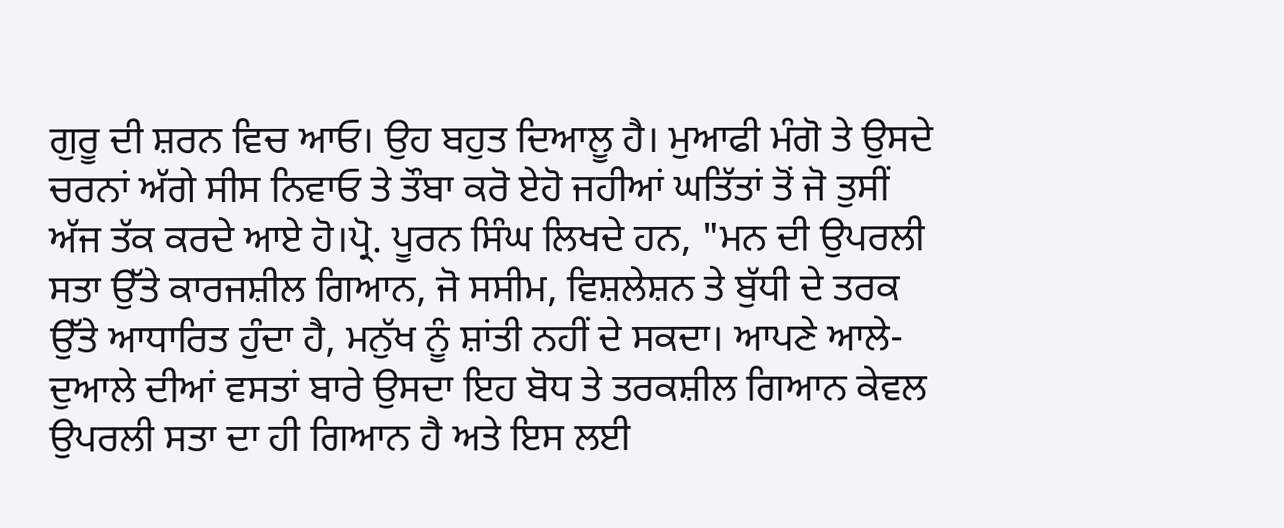ਗੁਰੂ ਦੀ ਸ਼ਰਨ ਵਿਚ ਆਓ। ਉਹ ਬਹੁਤ ਦਿਆਲੂ ਹੈ। ਮੁਆਫੀ ਮੰਗੋ ਤੇ ਉਸਦੇ ਚਰਨਾਂ ਅੱਗੇ ਸੀਸ ਨਿਵਾਓ ਤੇ ਤੌਬਾ ਕਰੋ ਏਹੋ ਜਹੀਆਂ ਘਤਿੱਤਾਂ ਤੋਂ ਜੋ ਤੁਸੀਂ ਅੱਜ ਤੱਕ ਕਰਦੇ ਆਏ ਹੋ।ਪ੍ਰੋ. ਪੂਰਨ ਸਿੰਘ ਲਿਖਦੇ ਹਨ, "ਮਨ ਦੀ ਉਪਰਲੀ ਸਤਾ ਉੱਤੇ ਕਾਰਜਸ਼ੀਲ ਗਿਆਨ, ਜੋ ਸਸੀਮ, ਵਿਸ਼ਲੇਸ਼ਨ ਤੇ ਬੁੱਧੀ ਦੇ ਤਰਕ ਉੱਤੇ ਆਧਾਰਿਤ ਹੁੰਦਾ ਹੈ, ਮਨੁੱਖ ਨੂੰ ਸ਼ਾਂਤੀ ਨਹੀਂ ਦੇ ਸਕਦਾ। ਆਪਣੇ ਆਲੇ-ਦੁਆਲੇ ਦੀਆਂ ਵਸਤਾਂ ਬਾਰੇ ਉਸਦਾ ਇਹ ਬੋਧ ਤੇ ਤਰਕਸ਼ੀਲ ਗਿਆਨ ਕੇਵਲ ਉਪਰਲੀ ਸਤਾ ਦਾ ਹੀ ਗਿਆਨ ਹੈ ਅਤੇ ਇਸ ਲਈ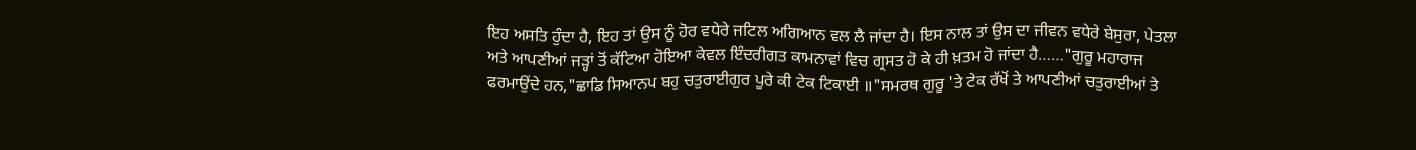ਇਹ ਅਸਤਿ ਹੁੰਦਾ ਹੈ, ਇਹ ਤਾਂ ਉਸ ਨੂੰ ਹੋਰ ਵਧੇਰੇ ਜਟਿਲ ਅਗਿਆਨ ਵਲ ਲੈ ਜਾਂਦਾ ਹੈ। ਇਸ ਨਾਲ ਤਾਂ ਉਸ ਦਾ ਜੀਵਨ ਵਧੇਰੇ ਬੇਸੁਰਾ, ਪੇਤਲਾ ਅਤੇ ਆਪਣੀਆਂ ਜੜ੍ਹਾਂ ਤੋਂ ਕੱਟਿਆ ਹੋਇਆ ਕੇਵਲ ਇੰਦਰੀਗਤ ਕਾਮਨਾਵਾਂ ਵਿਚ ਗ੍ਰਸਤ ਹੋ ਕੇ ਹੀ ਖ਼ਤਮ ਹੋ ਜਾਂਦਾ ਹੈ……"ਗੁਰੂ ਮਹਾਰਾਜ ਫਰਮਾਉਂਦੇ ਹਨ,"ਛਾਡਿ ਸਿਆਨਪ ਬਹੁ ਚਤੁਰਾਈਗੁਰ ਪੂਰੇ ਕੀ ਟੇਕ ਟਿਕਾਈ ॥"ਸਮਰਥ ਗੁਰੂ 'ਤੇ ਟੇਕ ਰੱਖੋਂ ਤੇ ਆਪਣੀਆਂ ਚਤੁਰਾਈਆਂ ਤੇ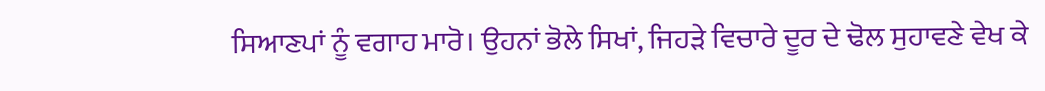ਸਿਆਣਪਾਂ ਨੂੰ ਵਗਾਹ ਮਾਰੋ। ਉਹਨਾਂ ਭੋਲੇ ਸਿਖਾਂ, ਜਿਹੜੇ ਵਿਚਾਰੇ ਦੂਰ ਦੇ ਢੋਲ ਸੁਹਾਵਣੇ ਵੇਖ ਕੇ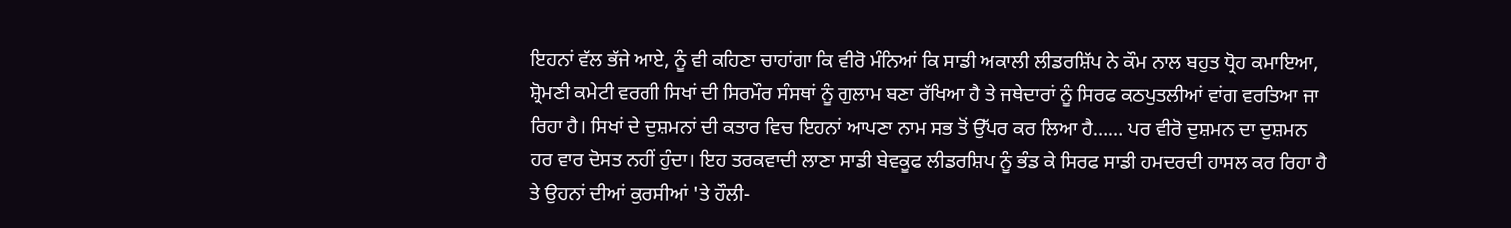ਇਹਨਾਂ ਵੱਲ ਭੱਜੇ ਆਏ, ਨੂੰ ਵੀ ਕਹਿਣਾ ਚਾਹਾਂਗਾ ਕਿ ਵੀਰੋ ਮੰਨਿਆਂ ਕਿ ਸਾਡੀ ਅਕਾਲੀ ਲੀਡਰਸ਼ਿੱਪ ਨੇ ਕੌਮ ਨਾਲ ਬਹੁਤ ਧ੍ਰੋਹ ਕਮਾਇਆ, ਸ਼੍ਰੋਮਣੀ ਕਮੇਟੀ ਵਰਗੀ ਸਿਖਾਂ ਦੀ ਸਿਰਮੌਰ ਸੰਸਥਾਂ ਨੂੰ ਗੁਲਾਮ ਬਣਾ ਰੱਖਿਆ ਹੈ ਤੇ ਜਥੇਦਾਰਾਂ ਨੂੰ ਸਿਰਫ ਕਠਪੁਤਲੀਆਂ ਵਾਂਗ ਵਰਤਿਆ ਜਾ ਰਿਹਾ ਹੈ। ਸਿਖਾਂ ਦੇ ਦੁਸ਼ਮਨਾਂ ਦੀ ਕਤਾਰ ਵਿਚ ਇਹਨਾਂ ਆਪਣਾ ਨਾਮ ਸਭ ਤੋਂ ਉੱਪਰ ਕਰ ਲਿਆ ਹੈ…… ਪਰ ਵੀਰੋ ਦੁਸ਼ਮਨ ਦਾ ਦੁਸ਼ਮਨ ਹਰ ਵਾਰ ਦੋਸਤ ਨਹੀਂ ਹੁੰਦਾ। ਇਹ ਤਰਕਵਾਦੀ ਲਾਣਾ ਸਾਡੀ ਬੇਵਕੂਫ ਲੀਡਰਸ਼ਿਪ ਨੂੰ ਭੰਡ ਕੇ ਸਿਰਫ ਸਾਡੀ ਹਮਦਰਦੀ ਹਾਸਲ ਕਰ ਰਿਹਾ ਹੈ ਤੇ ਉਹਨਾਂ ਦੀਆਂ ਕੁਰਸੀਆਂ 'ਤੇ ਹੌਲੀ-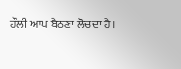ਹੌਲੀ ਆਪ ਬੈਠਣਾ ਲੋਚਦਾ ਹੈ।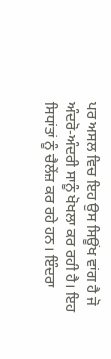ਪਰ ਅਸਲ ਵਿਚ ਇਹ ਉਸ ਸਿਊਂਖ ਵਾਂਗ ਹੈ ਜੋ ਅੰਦਰੋ-ਅੰਦਰੀ ਸਾਨੂੰ ਖੋਖਲਾ ਕਰ ਰਹੀ ਹੈ। ਇਹ ਸਿਧਾਂਤਾਂ ਨੂੰ ਚੈਲੇਂਜ਼ ਕਰ ਰਹੇ ਹਨ। ਇੰਦਰਾ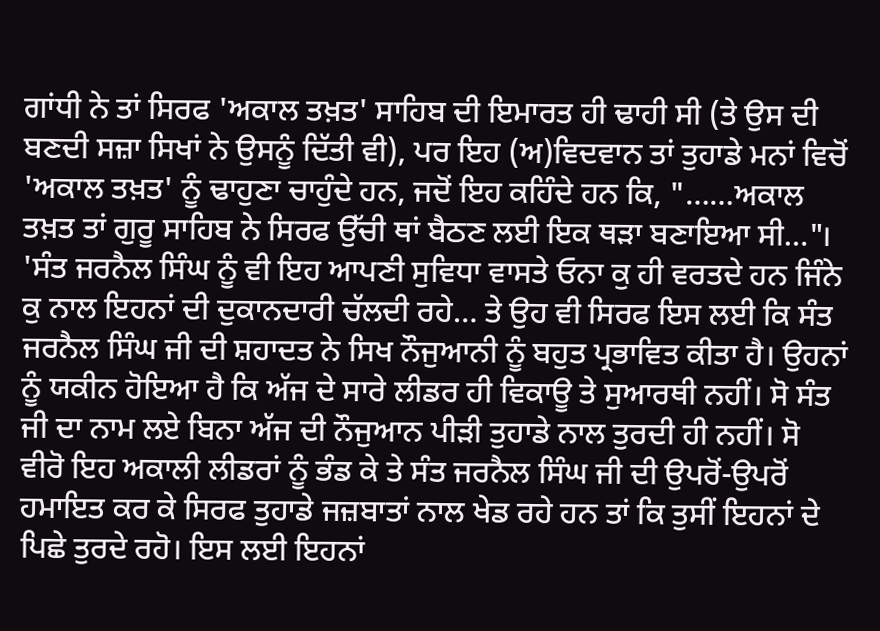ਗਾਂਧੀ ਨੇ ਤਾਂ ਸਿਰਫ 'ਅਕਾਲ ਤਖ਼ਤ' ਸਾਹਿਬ ਦੀ ਇਮਾਰਤ ਹੀ ਢਾਹੀ ਸੀ (ਤੇ ਉਸ ਦੀ ਬਣਦੀ ਸਜ਼ਾ ਸਿਖਾਂ ਨੇ ਉਸਨੂੰ ਦਿੱਤੀ ਵੀ), ਪਰ ਇਹ (ਅ)ਵਿਦਵਾਨ ਤਾਂ ਤੁਹਾਡੇ ਮਨਾਂ ਵਿਚੋਂ 'ਅਕਾਲ ਤਖ਼ਤ' ਨੂੰ ਢਾਹੁਣਾ ਚਾਹੁੰਦੇ ਹਨ, ਜਦੋਂ ਇਹ ਕਹਿੰਦੇ ਹਨ ਕਿ, "……ਅਕਾਲ ਤਖ਼ਤ ਤਾਂ ਗੁਰੂ ਸਾਹਿਬ ਨੇ ਸਿਰਫ ਉੱਚੀ ਥਾਂ ਬੈਠਣ ਲਈ ਇਕ ਥੜਾ ਬਣਾਇਆ ਸੀ…"। 'ਸੰਤ ਜਰਨੈਲ ਸਿੰਘ ਨੂੰ ਵੀ ਇਹ ਆਪਣੀ ਸੁਵਿਧਾ ਵਾਸਤੇ ਓਨਾ ਕੁ ਹੀ ਵਰਤਦੇ ਹਨ ਜਿੰਨੇ ਕੁ ਨਾਲ ਇਹਨਾਂ ਦੀ ਦੁਕਾਨਦਾਰੀ ਚੱਲਦੀ ਰਹੇ… ਤੇ ਉਹ ਵੀ ਸਿਰਫ ਇਸ ਲਈ ਕਿ ਸੰਤ ਜਰਨੈਲ ਸਿੰਘ ਜੀ ਦੀ ਸ਼ਹਾਦਤ ਨੇ ਸਿਖ ਨੌਜੁਆਨੀ ਨੂੰ ਬਹੁਤ ਪ੍ਰਭਾਵਿਤ ਕੀਤਾ ਹੈ। ਉਹਨਾਂ ਨੂੰ ਯਕੀਨ ਹੋਇਆ ਹੈ ਕਿ ਅੱਜ ਦੇ ਸਾਰੇ ਲੀਡਰ ਹੀ ਵਿਕਾਊ ਤੇ ਸੁਆਰਥੀ ਨਹੀਂ। ਸੋ ਸੰਤ ਜੀ ਦਾ ਨਾਮ ਲਏ ਬਿਨਾ ਅੱਜ ਦੀ ਨੌਜੁਆਨ ਪੀੜੀ ਤੁਹਾਡੇ ਨਾਲ ਤੁਰਦੀ ਹੀ ਨਹੀਂ। ਸੋ ਵੀਰੋ ਇਹ ਅਕਾਲੀ ਲੀਡਰਾਂ ਨੂੰ ਭੰਡ ਕੇ ਤੇ ਸੰਤ ਜਰਨੈਲ ਸਿੰਘ ਜੀ ਦੀ ਉਪਰੋਂ-ਉਪਰੋਂ ਹਮਾਇਤ ਕਰ ਕੇ ਸਿਰਫ ਤੁਹਾਡੇ ਜਜ਼ਬਾਤਾਂ ਨਾਲ ਖੇਡ ਰਹੇ ਹਨ ਤਾਂ ਕਿ ਤੁਸੀਂ ਇਹਨਾਂ ਦੇ ਪਿਛੇ ਤੁਰਦੇ ਰਹੋ। ਇਸ ਲਈ ਇਹਨਾਂ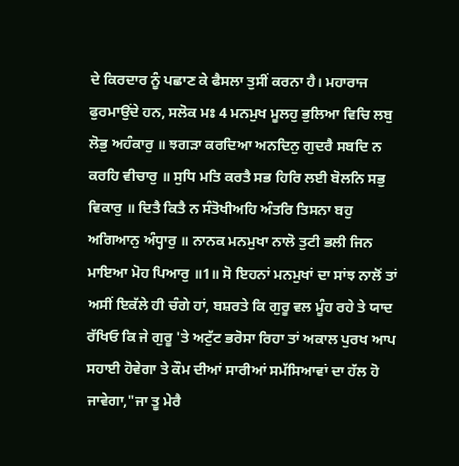ਦੇ ਕਿਰਦਾਰ ਨੂੰ ਪਛਾਣ ਕੇ ਫੈਸਲਾ ਤੁਸੀਂ ਕਰਨਾ ਹੈ। ਮਹਾਰਾਜ ਫੁਰਮਾਉਂਦੇ ਹਨ, ਸਲੋਕ ਮਃ 4 ਮਨਮੁਖ ਮੂਲਹੁ ਭੁਲਿਆ ਵਿਚਿ ਲਬੁ ਲੋਭੁ ਅਹੰਕਾਰੁ ॥ ਝਗੜਾ ਕਰਦਿਆ ਅਨਦਿਨੁ ਗੁਦਰੈ ਸਬਦਿ ਨ ਕਰਹਿ ਵੀਚਾਰੁ ॥ ਸੁਧਿ ਮਤਿ ਕਰਤੈ ਸਭ ਹਿਰਿ ਲਈ ਬੋਲਨਿ ਸਭੁ ਵਿਕਾਰੁ ॥ ਦਿਤੈ ਕਿਤੈ ਨ ਸੰਤੋਖੀਅਹਿ ਅੰਤਰਿ ਤਿਸਨਾ ਬਹੁ ਅਗਿਆਨੁ ਅੰਧ੍ਹਾਰੁ ॥ ਨਾਨਕ ਮਨਮੁਖਾ ਨਾਲੋ ਤੁਟੀ ਭਲੀ ਜਿਨ ਮਾਇਆ ਮੋਹ ਪਿਆਰੁ ॥1॥ ਸੋ ਇਹਨਾਂ ਮਨਮੁਖਾਂ ਦਾ ਸਾਂਝ ਨਾਲੋਂ ਤਾਂ ਅਸੀਂ ਇਕੱਲੇ ਹੀ ਚੰਗੇ ਹਾਂ, ਬਸ਼ਰਤੇ ਕਿ ਗੁਰੂ ਵਲ ਮੂੰਹ ਰਹੇ ਤੇ ਯਾਦ ਰੱਖਿਓ ਕਿ ਜੇ ਗੁਰੂ 'ਤੇ ਅਟੁੱਟ ਭਰੋਸਾ ਰਿਹਾ ਤਾਂ ਅਕਾਲ ਪੁਰਖ ਆਪ ਸਹਾਈ ਹੋਵੇਗਾ ਤੇ ਕੌਮ ਦੀਆਂ ਸਾਰੀਆਂ ਸਮੱਸਿਆਵਾਂ ਦਾ ਹੱਲ ਹੋ ਜਾਵੇਗਾ,"ਜਾ ਤੂ ਮੇਰੈ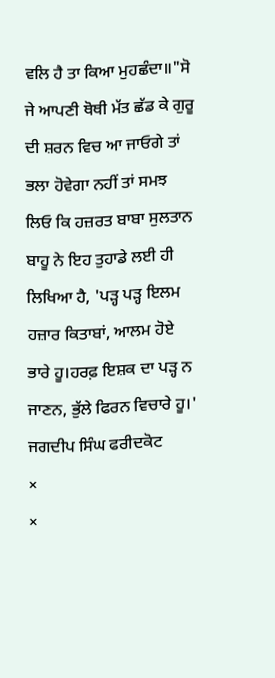ਵਲਿ ਹੈ ਤਾ ਕਿਆ ਮੁਹਛੰਦਾ॥"ਸੋ ਜੇ ਆਪਣੀ ਥੋਥੀ ਮੱਤ ਛੱਡ ਕੇ ਗੁਰੂ ਦੀ ਸ਼ਰਨ ਵਿਚ ਆ ਜਾਓਗੇ ਤਾਂ ਭਲਾ ਹੋਵੇਗਾ ਨਹੀਂ ਤਾਂ ਸਮਝ ਲਿਓ ਕਿ ਹਜ਼ਰਤ ਬਾਬਾ ਸੁਲਤਾਨ ਬਾਹੂ ਨੇ ਇਹ ਤੁਹਾਡੇ ਲਈ ਹੀ ਲਿਖਿਆ ਹੈ, 'ਪੜ੍ਹ ਪੜ੍ਹ ਇਲਮ ਹਜ਼ਾਰ ਕਿਤਾਬਾਂ, ਆਲਮ ਹੋਏ ਭਾਰੇ ਹੂ।ਹਰਫ਼ ਇਸ਼ਕ ਦਾ ਪੜ੍ਹ ਨ ਜਾਣਨ, ਭੁੱਲੇ ਫਿਰਨ ਵਿਚਾਰੇ ਹੂ।' ਜਗਦੀਪ ਸਿੰਘ ਫਰੀਦਕੋਟ
×
×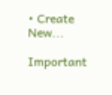• Create New...

Important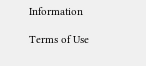Information

Terms of Use